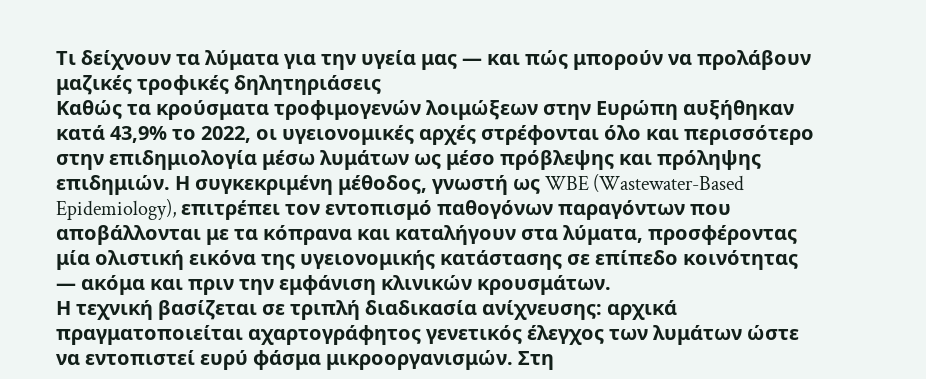Τι δείχνουν τα λύματα για την υγεία μας — και πώς μπορούν να προλάβουν μαζικές τροφικές δηλητηριάσεις
Καθώς τα κρούσματα τροφιμογενών λοιμώξεων στην Ευρώπη αυξήθηκαν κατά 43,9% το 2022, οι υγειονομικές αρχές στρέφονται όλο και περισσότερο στην επιδημιολογία μέσω λυμάτων ως μέσο πρόβλεψης και πρόληψης επιδημιών. Η συγκεκριμένη μέθοδος, γνωστή ως WBE (Wastewater-Based Epidemiology), επιτρέπει τον εντοπισμό παθογόνων παραγόντων που αποβάλλονται με τα κόπρανα και καταλήγουν στα λύματα, προσφέροντας μία ολιστική εικόνα της υγειονομικής κατάστασης σε επίπεδο κοινότητας — ακόμα και πριν την εμφάνιση κλινικών κρουσμάτων.
Η τεχνική βασίζεται σε τριπλή διαδικασία ανίχνευσης: αρχικά πραγματοποιείται αχαρτογράφητος γενετικός έλεγχος των λυμάτων ώστε να εντοπιστεί ευρύ φάσμα μικροοργανισμών. Στη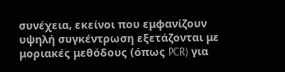συνέχεια, εκείνοι που εμφανίζουν υψηλή συγκέντρωση εξετάζονται με μοριακές μεθόδους (όπως PCR) για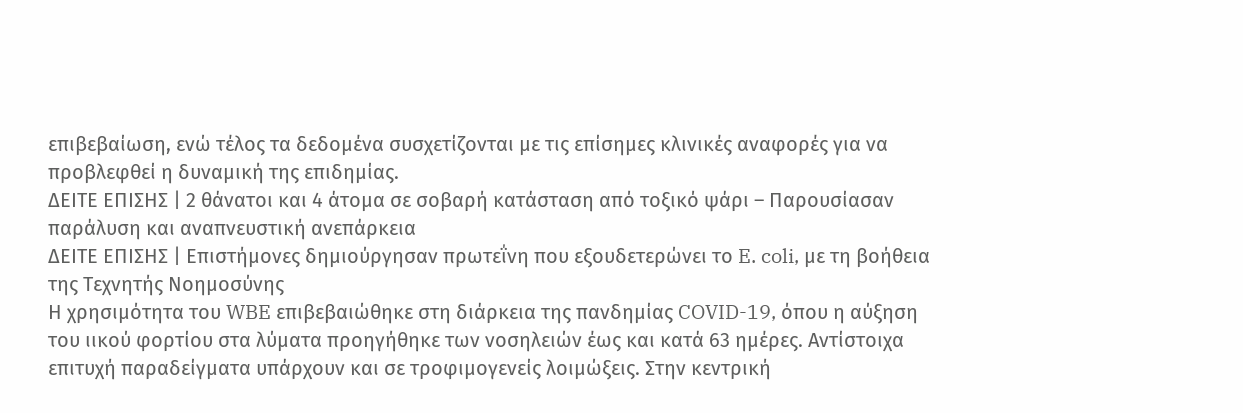επιβεβαίωση, ενώ τέλος τα δεδομένα συσχετίζονται με τις επίσημες κλινικές αναφορές για να προβλεφθεί η δυναμική της επιδημίας.
ΔΕΙΤΕ ΕΠΙΣΗΣ | 2 θάνατοι και 4 άτομα σε σοβαρή κατάσταση από τοξικό ψάρι – Παρουσίασαν παράλυση και αναπνευστική ανεπάρκεια
ΔΕΙΤΕ ΕΠΙΣΗΣ | Επιστήμονες δημιούργησαν πρωτεΐνη που εξουδετερώνει το E. coli, με τη βοήθεια της Τεχνητής Νοημοσύνης
Η χρησιμότητα του WBE επιβεβαιώθηκε στη διάρκεια της πανδημίας COVID-19, όπου η αύξηση του ιικού φορτίου στα λύματα προηγήθηκε των νοσηλειών έως και κατά 63 ημέρες. Αντίστοιχα επιτυχή παραδείγματα υπάρχουν και σε τροφιμογενείς λοιμώξεις. Στην κεντρική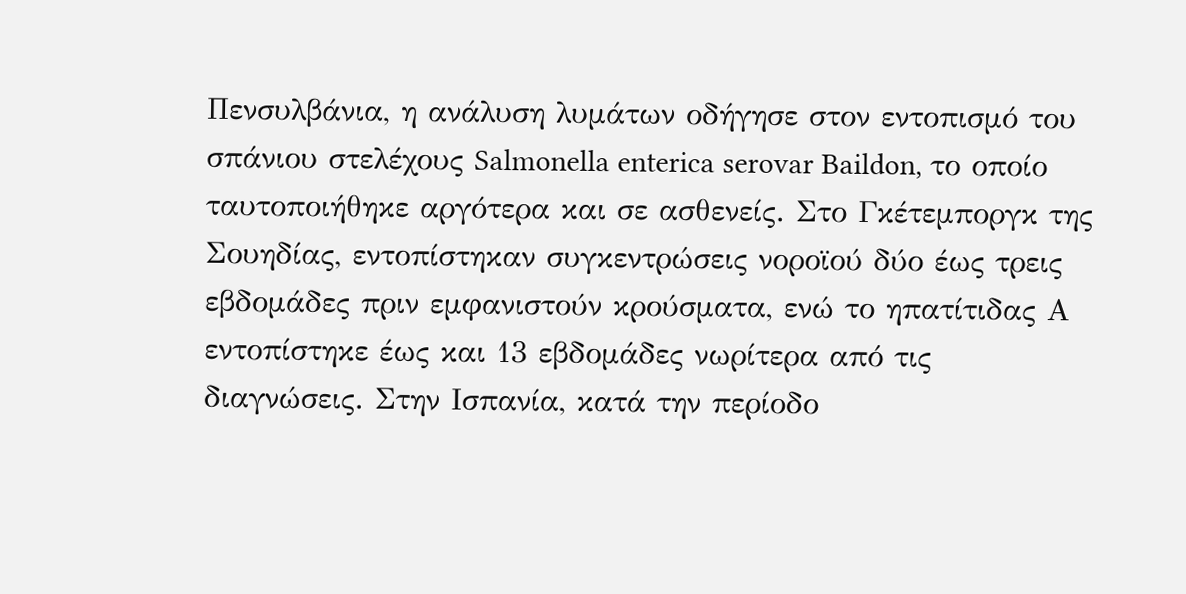Πενσυλβάνια, η ανάλυση λυμάτων οδήγησε στον εντοπισμό του σπάνιου στελέχους Salmonella enterica serovar Baildon, το οποίο ταυτοποιήθηκε αργότερα και σε ασθενείς. Στο Γκέτεμποργκ της Σουηδίας, εντοπίστηκαν συγκεντρώσεις νοροϊού δύο έως τρεις εβδομάδες πριν εμφανιστούν κρούσματα, ενώ το ηπατίτιδας Α εντοπίστηκε έως και 13 εβδομάδες νωρίτερα από τις διαγνώσεις. Στην Ισπανία, κατά την περίοδο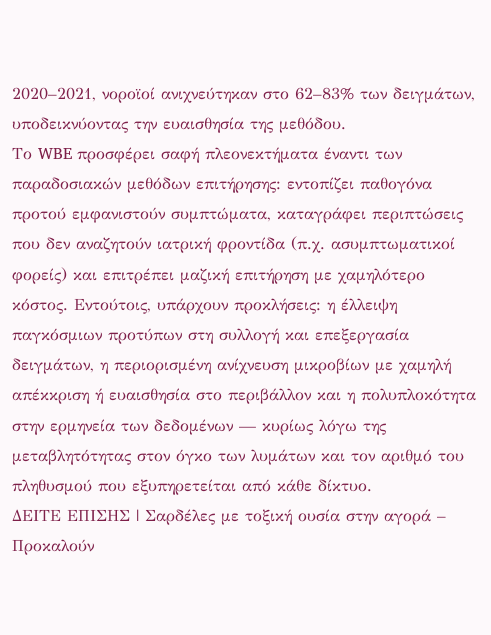2020–2021, νοροϊοί ανιχνεύτηκαν στο 62–83% των δειγμάτων, υποδεικνύοντας την ευαισθησία της μεθόδου.
Το WBE προσφέρει σαφή πλεονεκτήματα έναντι των παραδοσιακών μεθόδων επιτήρησης: εντοπίζει παθογόνα προτού εμφανιστούν συμπτώματα, καταγράφει περιπτώσεις που δεν αναζητούν ιατρική φροντίδα (π.χ. ασυμπτωματικοί φορείς) και επιτρέπει μαζική επιτήρηση με χαμηλότερο κόστος. Εντούτοις, υπάρχουν προκλήσεις: η έλλειψη παγκόσμιων προτύπων στη συλλογή και επεξεργασία δειγμάτων, η περιορισμένη ανίχνευση μικροβίων με χαμηλή απέκκριση ή ευαισθησία στο περιβάλλον και η πολυπλοκότητα στην ερμηνεία των δεδομένων — κυρίως λόγω της μεταβλητότητας στον όγκο των λυμάτων και τον αριθμό του πληθυσμού που εξυπηρετείται από κάθε δίκτυο.
ΔΕΙΤΕ ΕΠΙΣΗΣ | Σαρδέλες με τοξική ουσία στην αγορά – Προκαλούν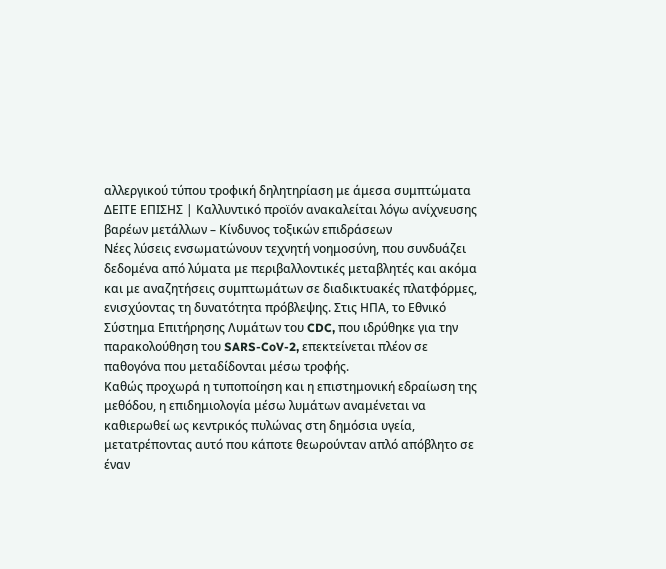αλλεργικού τύπου τροφική δηλητηρίαση με άμεσα συμπτώματα
ΔΕΙΤΕ ΕΠΙΣΗΣ | Καλλυντικό προϊόν ανακαλείται λόγω ανίχνευσης βαρέων μετάλλων – Κίνδυνος τοξικών επιδράσεων
Νέες λύσεις ενσωματώνουν τεχνητή νοημοσύνη, που συνδυάζει δεδομένα από λύματα με περιβαλλοντικές μεταβλητές και ακόμα και με αναζητήσεις συμπτωμάτων σε διαδικτυακές πλατφόρμες, ενισχύοντας τη δυνατότητα πρόβλεψης. Στις ΗΠΑ, το Εθνικό Σύστημα Επιτήρησης Λυμάτων του CDC, που ιδρύθηκε για την παρακολούθηση του SARS-CoV-2, επεκτείνεται πλέον σε παθογόνα που μεταδίδονται μέσω τροφής.
Καθώς προχωρά η τυποποίηση και η επιστημονική εδραίωση της μεθόδου, η επιδημιολογία μέσω λυμάτων αναμένεται να καθιερωθεί ως κεντρικός πυλώνας στη δημόσια υγεία, μετατρέποντας αυτό που κάποτε θεωρούνταν απλό απόβλητο σε έναν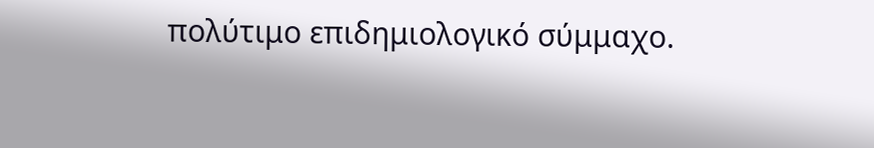πολύτιμο επιδημιολογικό σύμμαχο.